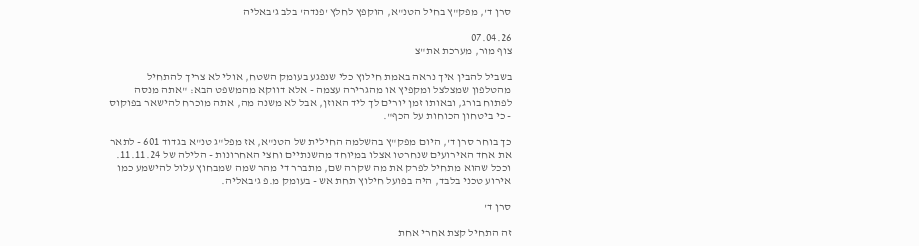סרן ד', מפק"ץ בחיל הטנ"א, הוקפץ לחלץ 'פנדה' בלב ג'באליה

07.04.26
צוף מור, מערכת את"צ

בשביל להבין איך נראה באמת חילוץ כלי שנפגע בעומק השטח, אולי לא צריך להתחיל מהטלפון שמצלצל ומקפיץ או מהגרירה עצמה - אלא דווקא מהמשפט הבא: "אתה מנסה לפתוח בורג, ובאותו זמן יורים לך ליד האוזן, אבל לא משנה מה, אתה מוכרח להישאר בפוקוס - כי ביטחון הכוחות על הכף".

כך בוחר סרן ד', היום מפק"ץ בהשלמה החילית של הטנ"א, אז מפל"ג טנ"א בגדוד 601 - לתאר את אחד האירועים שנחרטו אצלו במיוחד מהשנתיים וחצי האחרונות - הלילה של 11.11.24. וככל שהוא מתחיל לפרק את מה שקרה שם, מתברר די מהר שמה שמבחוץ עלול להישמע כמו אירוע טכני בלבד, היה בפועל חילוץ תחת אש - בעומק מ.פ ג'באליה.

סרן ד'

זה התחיל קצת אחרי אחת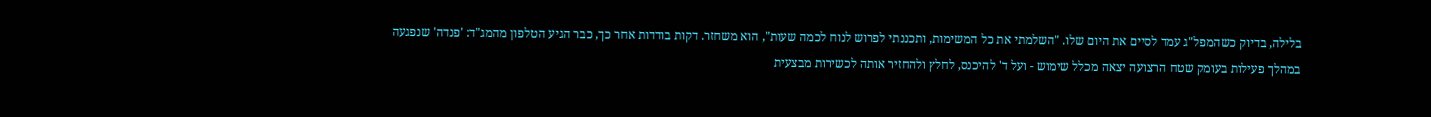בלילה, בדיוק כשהמפל"ג עמד לסיים את היום שלו. "השלמתי את כל המשימות, ותכננתי לפרוש לנוח לכמה שעות", הוא משחזר. דקות בודדות אחר כך, כבר הגיע הטלפון מהמג"ד: 'פנדה' שנפגעה במהלך פעילות בעומק שטח הרצועה יצאה מכלל שימוש - ועל ד' להיכנס, לחלץ ולהחזיר אותה לכשירות מבצעית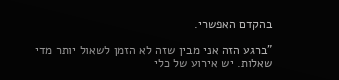בהקדם האפשרי.

"ברגע הזה אני מבין שזה לא הזמן לשאול יותר מדי שאלות. יש אירוע של כלי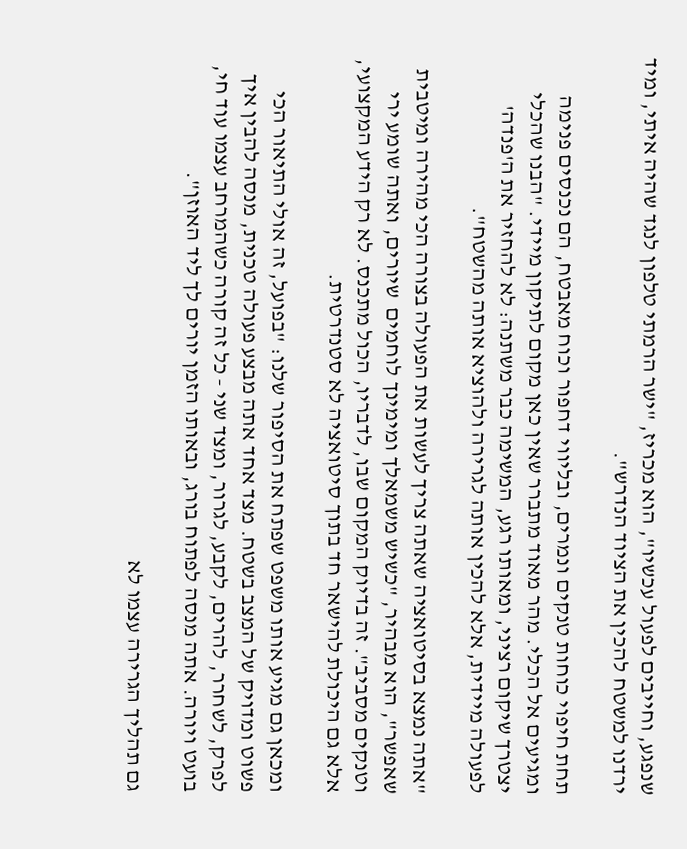שנפגע, וחייבים לפעול עכשיו", הוא מכריז, "ישר הרמתי טלפון לנגד שהיה איתי, ומיד ירדנו למשטח להכין את הציוד הנדרש".

תחת חיפוי כוחות טנקים ונמרים, ובליווי דחפור וכוח מאבטח, הם נכנסים פנימה ומגיעים אל הכלי. מהר מאוד מתברר שאין כאן מקום לתיקון מיידי. "הבנו שהכלי יצטרך שיקום רציני, ומאותו רגע, המשימה כבר משתנה: לא להחזיר את ה'פנדה' לפעולה מיידית, אלא להכין אותה לגרירה ולהוציא אותה מהשטח".

"אתה נמצא בסיטואציה שאתה צריך לעשות את הפעולה בצורה הכי מהירה ומיטבית שאפשר", הוא מבהיר, "כשיש משמאלך ומימינך לוחמים  שיורים, ואתה שומע ירי וטנקים מסביב". זה בדיוק המקום שבו, לדבריו, הכול מתכנס. לא רק הידע המקצועי, אלא גם היכולת להישאר חד בתוך סיטואציה לא סטנדרטית.

ומכאן גם מגיע אותו משפט שפתח את הסיפור שלנו: "בפועל, זה אולי התיאור הכי פשוט ומדויק של המצב בשטח. מצד אחד אתה מבצע פעולה טכנית, מנסה להבין איך לפרק, לשחרר, להרים, לקבע, לגרור, ומצד שני - כל זה קורה כשהמרחב עצמו עוד חי, בועט ויורה. אתה מנסה לפתוח בורג, ובאותו הזמן יורים לך ליד האוזן".

גם תהליך הגרירה עצמו לא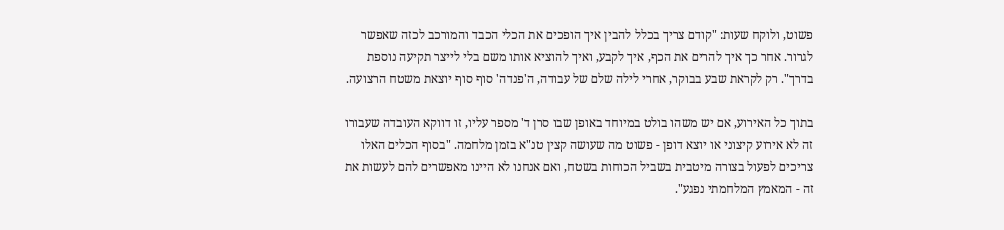פשוט, ולוקח שעות: "קודם צריך בכלל להבין איך הופכים את הכלי הכבד והמורכב לכזה שאפשר לגרור. אחר כך איך להרים את הכף, איך לקבע, ואיך להוציא אותו משם בלי לייצר תקיעה נוספת בדרך". רק לקראת שבע בבוקר, אחרי לילה שלם של עבודה, ה'פנדה' סוף סוף יוצאת משטח הרצועה.

בתוך כל האירוע, אם יש משהו בולט במיוחד באופן שבו סרן ד' מספר עליו, זו דווקא העובדה שעבורו זה לא אירוע קיצוני או יוצא דופן - פשוט מה שעושה קצין טנ"א בזמן מלחמה. "בסוף הכלים האלו צריכים לפעול בצורה מיטבית בשביל הכוחות בשטח, ואם אנחנו לא היינו מאפשרים להם לעשות את זה - המאמץ המלחמתי נפגע".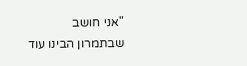"אני חושב שבתמרון הבינו עוד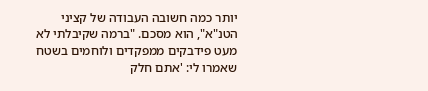יותר כמה חשובה העבודה של קציני הטנ"א", הוא מסכם. "ברמה שקיבלתי לא מעט פידבקים ממפקדים ולוחמים בשטח שאמרו לי: 'אתם חלק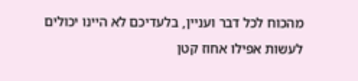מהכוח לכל דבר ועניין, בלעדיכם לא היינו יכולים לעשות אפילו אחוז קטן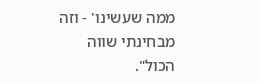ממה שעשינו' - וזה מבחינתי שווה הכול".